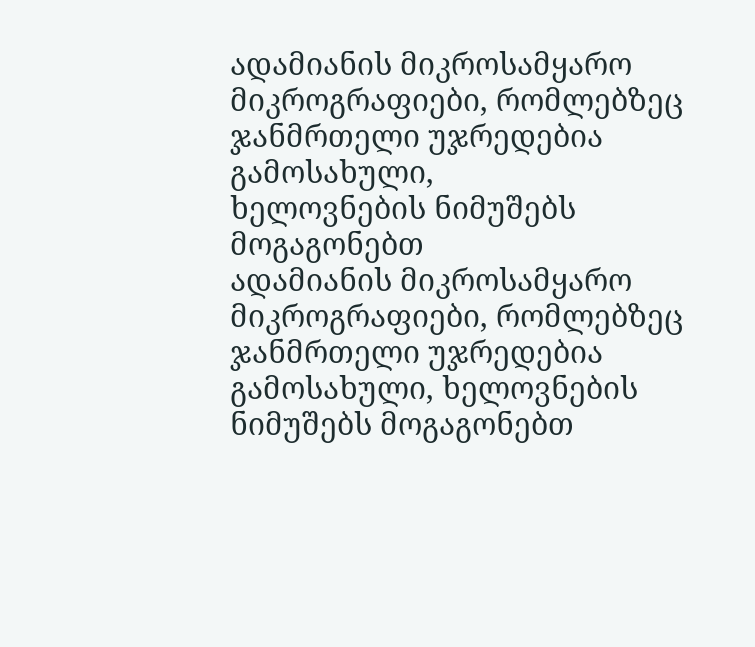ადამიანის მიკროსამყარო
მიკროგრაფიები, რომლებზეც ჯანმრთელი უჯრედებია გამოსახული,
ხელოვნების ნიმუშებს მოგაგონებთ
ადამიანის მიკროსამყარო
მიკროგრაფიები, რომლებზეც ჯანმრთელი უჯრედებია გამოსახული, ხელოვნების ნიმუშებს მოგაგონებთ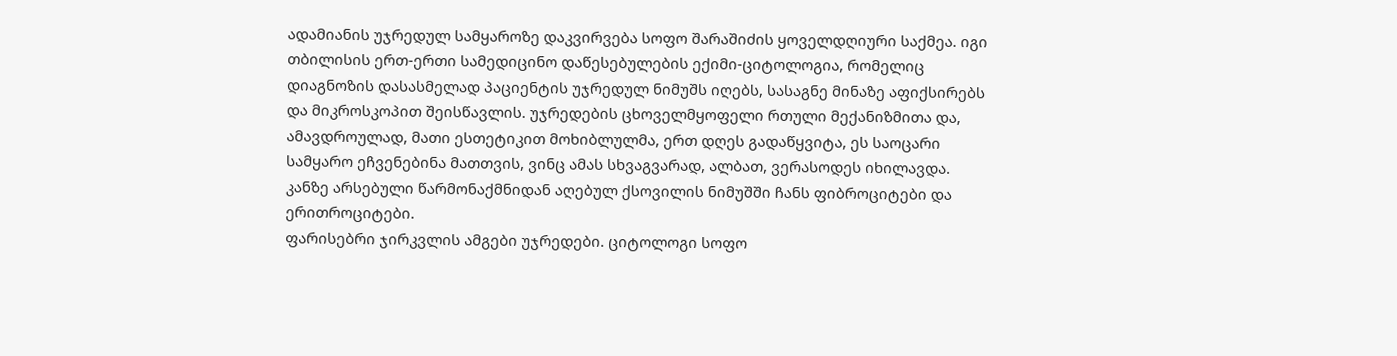ადამიანის უჯრედულ სამყაროზე დაკვირვება სოფო შარაშიძის ყოველდღიური საქმეა. იგი თბილისის ერთ-ერთი სამედიცინო დაწესებულების ექიმი-ციტოლოგია, რომელიც დიაგნოზის დასასმელად პაციენტის უჯრედულ ნიმუშს იღებს, სასაგნე მინაზე აფიქსირებს და მიკროსკოპით შეისწავლის. უჯრედების ცხოველმყოფელი რთული მექანიზმითა და, ამავდროულად, მათი ესთეტიკით მოხიბლულმა, ერთ დღეს გადაწყვიტა, ეს საოცარი სამყარო ეჩვენებინა მათთვის, ვინც ამას სხვაგვარად, ალბათ, ვერასოდეს იხილავდა.
კანზე არსებული წარმონაქმნიდან აღებულ ქსოვილის ნიმუშში ჩანს ფიბროციტები და ერითროციტები.
ფარისებრი ჯირკვლის ამგები უჯრედები. ციტოლოგი სოფო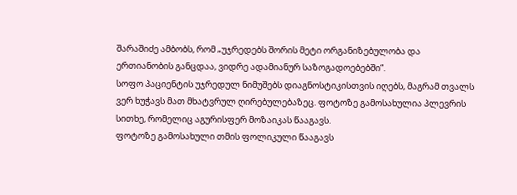შარაშიძე ამბობს, რომ „უჯრედებს შორის მეტი ორგანიზებულობა და ერთიანობის განცდაა, ვიდრე ადამიანურ საზოგადოებებში“.
სოფო პაციენტის უჯრედულ ნიმუშებს დიაგნოსტიკისთვის იღებს, მაგრამ თვალს ვერ ხუჭავს მათ მხატვრულ ღირებულებაზეც. ფოტოზე გამოსახულია პლევრის სითხე, რომელიც აგურისფერ მოზაიკას წააგავს.
ფოტოზე გამოსახული თმის ფოლიკული წააგავს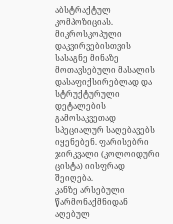აბსტრაქტულ კომპოზიციას.
მიკროსკოპული დაკვირვებისთვის სასაგნე მინაზე მოთავსებული მასალის დასაფიქსირებლად და სტრუქტურული დეტალების გამოსაკვეთად სპეციალურ საღებავებს იყენებენ. ფარისებრი ჯირკვალი (კოლოიდური ცისტა) იისფრად შეიღება.
კანზე არსებული წარმონაქმნიდან აღებულ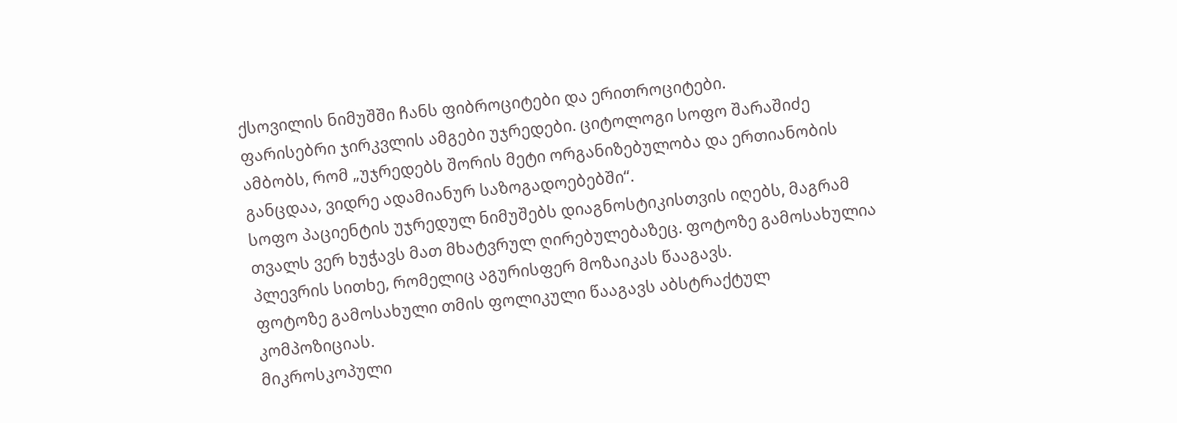ქსოვილის ნიმუშში ჩანს ფიბროციტები და ერითროციტები.
ფარისებრი ჯირკვლის ამგები უჯრედები. ციტოლოგი სოფო შარაშიძე ამბობს, რომ „უჯრედებს შორის მეტი ორგანიზებულობა და ერთიანობის განცდაა, ვიდრე ადამიანურ საზოგადოებებში“.
სოფო პაციენტის უჯრედულ ნიმუშებს დიაგნოსტიკისთვის იღებს, მაგრამ თვალს ვერ ხუჭავს მათ მხატვრულ ღირებულებაზეც. ფოტოზე გამოსახულია პლევრის სითხე, რომელიც აგურისფერ მოზაიკას წააგავს.
ფოტოზე გამოსახული თმის ფოლიკული წააგავს აბსტრაქტულ კომპოზიციას.
მიკროსკოპული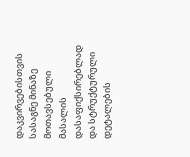დაკვირვებისთვის სასაგნე მინაზე მოთავსებული მასალის დასაფიქსირებლად და სტრუქტურული დეტალების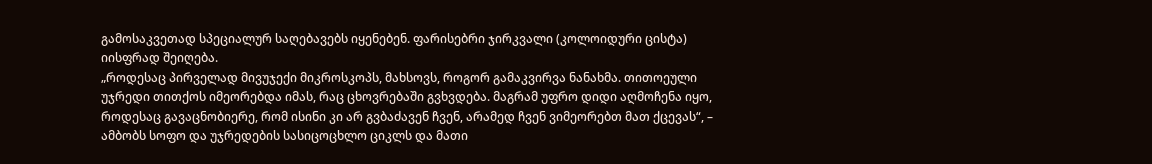გამოსაკვეთად სპეციალურ საღებავებს იყენებენ. ფარისებრი ჯირკვალი (კოლოიდური ცისტა) იისფრად შეიღება.
„როდესაც პირველად მივუჯექი მიკროსკოპს, მახსოვს, როგორ გამაკვირვა ნანახმა. თითოეული უჯრედი თითქოს იმეორებდა იმას, რაც ცხოვრებაში გვხვდება. მაგრამ უფრო დიდი აღმოჩენა იყო, როდესაც გავაცნობიერე, რომ ისინი კი არ გვბაძავენ ჩვენ, არამედ ჩვენ ვიმეორებთ მათ ქცევას“, – ამბობს სოფო და უჯრედების სასიცოცხლო ციკლს და მათი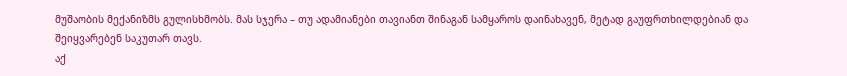მუშაობის მექანიზმს გულისხმობს. მას სჯერა – თუ ადამიანები თავიანთ შინაგან სამყაროს დაინახავენ, მეტად გაუფრთხილდებიან და შეიყვარებენ საკუთარ თავს.
აქ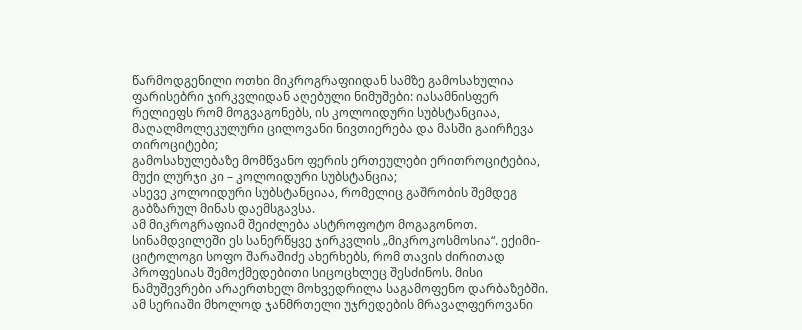წარმოდგენილი ოთხი მიკროგრაფიიდან სამზე გამოსახულია ფარისებრი ჯირკვლიდან აღებული ნიმუშები: იასამნისფერ რელიეფს რომ მოგვაგონებს, ის კოლოიდური სუბსტანციაა, მაღალმოლეკულური ცილოვანი ნივთიერება და მასში გაირჩევა თიროციტები;
გამოსახულებაზე მომწვანო ფერის ერთეულები ერითროციტებია, მუქი ლურჯი კი – კოლოიდური სუბსტანცია;
ასევე კოლოიდური სუბსტანციაა, რომელიც გაშრობის შემდეგ გაბზარულ მინას დაემსგავსა.
ამ მიკროგრაფიამ შეიძლება ასტროფოტო მოგაგონოთ. სინამდვილეში ეს სანერწყვე ჯირკვლის „მიკროკოსმოსია“. ექიმი-ციტოლოგი სოფო შარაშიძე ახერხებს, რომ თავის ძირითად პროფესიას შემოქმედებითი სიცოცხლეც შესძინოს. მისი ნამუშევრები არაერთხელ მოხვედრილა საგამოფენო დარბაზებში. ამ სერიაში მხოლოდ ჯანმრთელი უჯრედების მრავალფეროვანი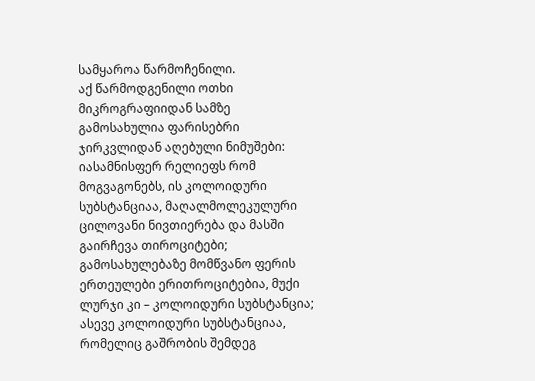სამყაროა წარმოჩენილი.
აქ წარმოდგენილი ოთხი მიკროგრაფიიდან სამზე გამოსახულია ფარისებრი ჯირკვლიდან აღებული ნიმუშები: იასამნისფერ რელიეფს რომ მოგვაგონებს, ის კოლოიდური სუბსტანციაა, მაღალმოლეკულური ცილოვანი ნივთიერება და მასში გაირჩევა თიროციტები;
გამოსახულებაზე მომწვანო ფერის ერთეულები ერითროციტებია, მუქი ლურჯი კი – კოლოიდური სუბსტანცია;
ასევე კოლოიდური სუბსტანციაა, რომელიც გაშრობის შემდეგ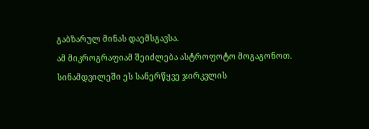გაბზარულ მინას დაემსგავსა.
ამ მიკროგრაფიამ შეიძლება ასტროფოტო მოგაგონოთ. სინამდვილეში ეს სანერწყვე ჯირკვლის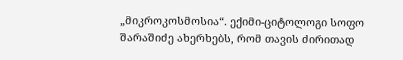„მიკროკოსმოსია“. ექიმი-ციტოლოგი სოფო შარაშიძე ახერხებს, რომ თავის ძირითად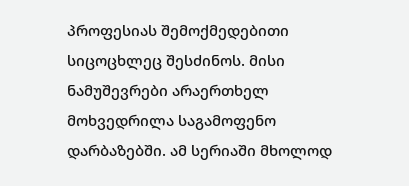პროფესიას შემოქმედებითი სიცოცხლეც შესძინოს. მისი ნამუშევრები არაერთხელ მოხვედრილა საგამოფენო დარბაზებში. ამ სერიაში მხოლოდ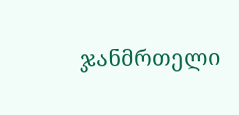ჯანმრთელი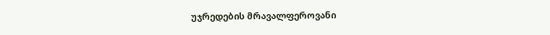უჯრედების მრავალფეროვანი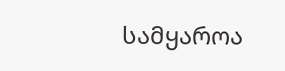სამყაროა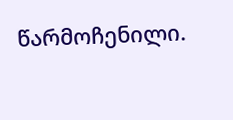წარმოჩენილი.